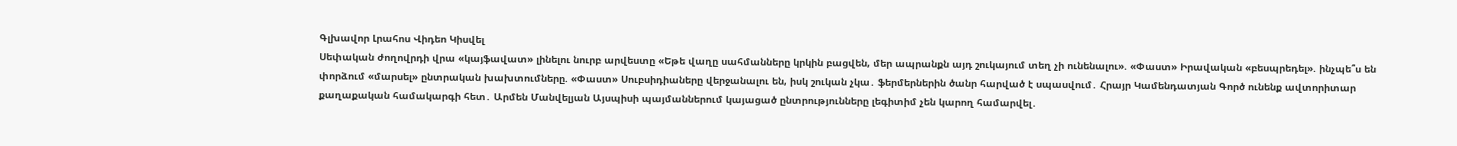Գլխավոր Լրահոս Վիդեո Կիսվել
Սեփական ժողովրդի վրա «կայֆավատ» լինելու նուրբ արվեստը «Եթե վաղը սահմանները կրկին բացվեն, մեր ապրանքն այդ շուկայում տեղ չի ունենալու». «Փաստ» Իրավական «բեսպրեդել». ինչպե՞ս են փորձում «մարսել» ընտրական խախտումները. «Փաստ» Սուբսիդիաները վերջանալու են, իսկ շուկան չկա․ ֆերմերներին ծանր հարված է սպասվում․ Հրայր Կամենդատյան Գործ ունենք ավտորիտար քաղաքական համակարգի հետ․ Արմեն Մանվելյան Այսպիսի պայմաններում կայացած ընտրությունները լեգիտիմ չեն կարող համարվել․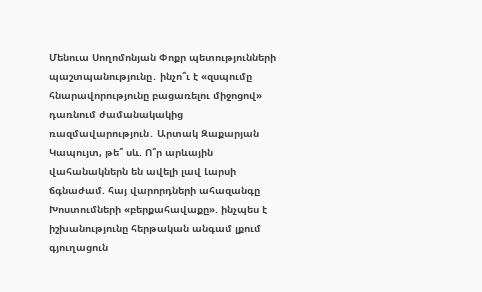Մենուա Սողոմոնյան Փոքր պետությունների պաշտպանությունը․ ինչո՞ւ է «զսպումը հնարավորությունը բացառելու միջոցով» դառնում ժամանակակից ռազմավարություն․ Արտակ Զաքարյան Կապույտ, թե՞ սև. Ո՞ր արևային վահանակներն են ավելի լավ Լարսի ճգնաժամ. հայ վարորդների ահազանգը Խոստումների «բերքահավաքը». ինչպես է իշխանությունը հերթական անգամ լքում գյուղացուն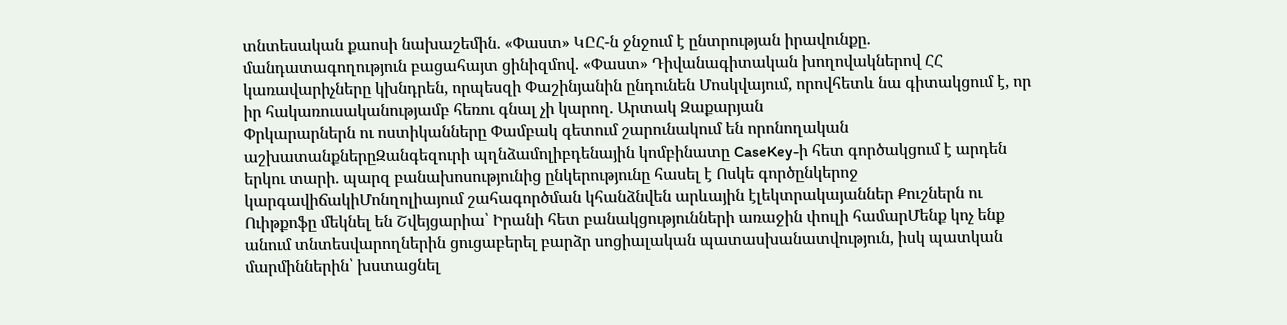տնտեսական քաոսի նախաշեմին. «Փաստ» ԿԸՀ-ն ջնջում է ընտրության իրավունքը. մանդատագողություն բացահայտ ցինիզմով. «Փաստ» Դիվանագիտական խողովակներով ՀՀ կառավարիչները կխնդրեն, որպեսզի Փաշինյանին ընդունեն Մոսկվայում, որովհետև նա գիտակցում է, որ իր հակառուսականությամբ հեռու գնալ չի կարող. Արտակ Զաքարյան
Փրկարարներն ու ոստիկանները Փամբակ գետում շարունակում են որոնողական աշխատանքներըԶանգեզուրի պղնձամոլիբդենային կոմբինատը CaseKey-ի հետ գործակցում է արդեն երկու տարի. պարզ բանախոսությունից ընկերությունը հասել է Ոսկե գործընկերոջ կարգավիճակիՄոնղոլիայում շահագործման կհանձնվեն արևային էլեկտրակայաններ Քուշներն ու Ուիթքոֆը մեկնել են Շվեյցարիա՝ Իրանի հետ բանակցությունների առաջին փուլի համարՄենք կոչ ենք անում տնտեսվարողներին ցուցաբերել բարձր սոցիալական պատասխանատվություն, իսկ պատկան մարմիններին՝ խստացնել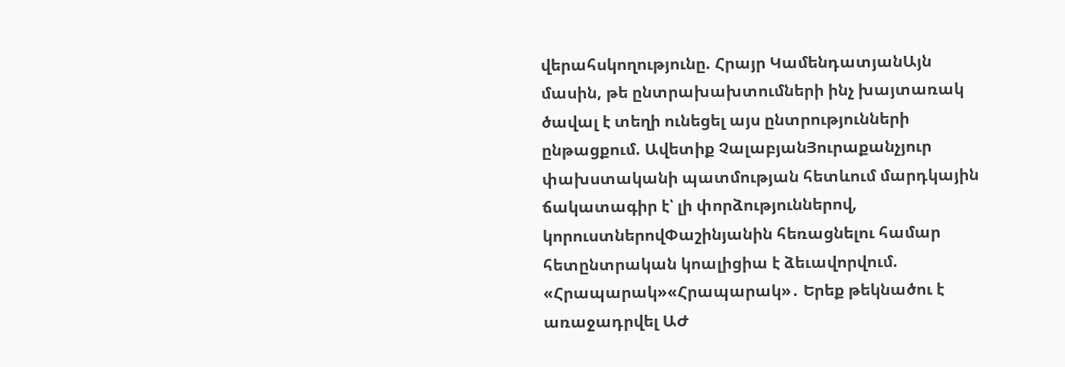վերահսկողությունը. Հրայր ԿամենդատյանԱյն մասին, թե ընտրախախտումների ինչ խայտառակ ծավալ է տեղի ունեցել այս ընտրությունների ընթացքում. Ավետիք ՉալաբյանՅուրաքանչյուր փախստականի պատմության հետևում մարդկային ճակատագիր է՝ լի փորձություններով, կորուստներովՓաշինյանին հեռացնելու համար հետընտրական կոալիցիա է ձեւավորվում. «Հրապարակ»«Հրապարակ»․ Երեք թեկնածու է առաջադրվել ԱԺ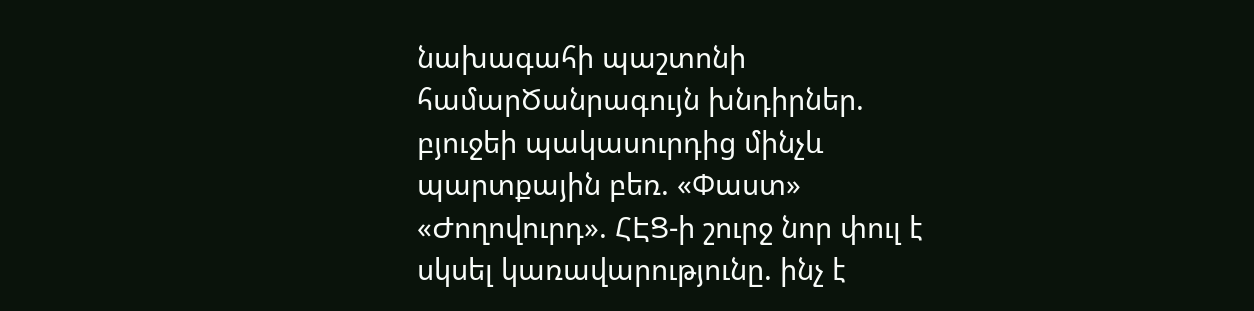նախագահի պաշտոնի համարԾանրագույն խնդիրներ. բյուջեի պակասուրդից մինչև պարտքային բեռ. «Փաստ» «Ժողովուրդ». ՀԷՑ-ի շուրջ նոր փուլ է սկսել կառավարությունը. ինչ է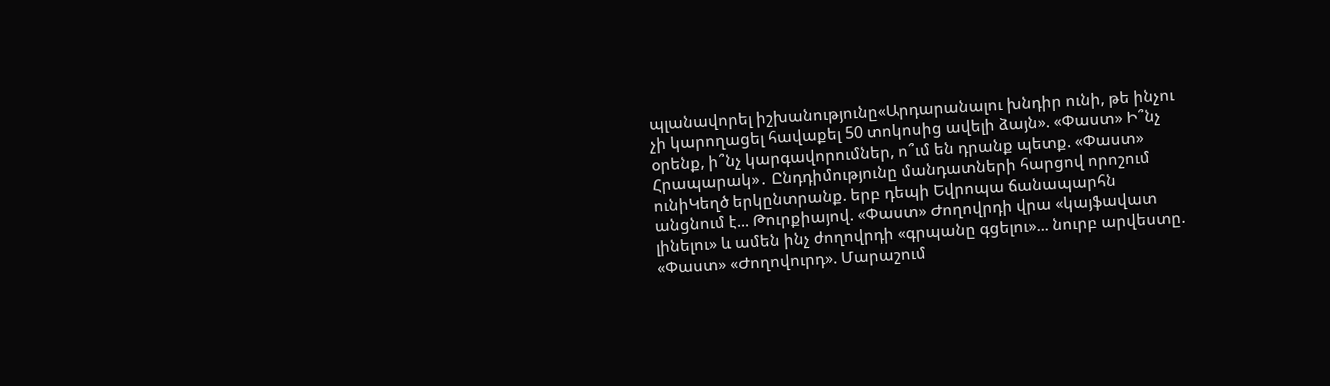պլանավորել իշխանությունը«Արդարանալու խնդիր ունի, թե ինչու չի կարողացել հավաքել 50 տոկոսից ավելի ձայն». «Փաստ» Ի՞նչ օրենք, ի՞նչ կարգավորումներ, ո՞ւմ են դրանք պետք. «Փաստ» Հրապարակ»․ Ընդդիմությունը մանդատների հարցով որոշում ունիԿեղծ երկընտրանք. երբ դեպի Եվրոպա ճանապարհն անցնում է... Թուրքիայով. «Փաստ» Ժողովրդի վրա «կայֆավատ լինելու» և ամեն ինչ ժողովրդի «գրպանը գցելու»... նուրբ արվեստը. «Փաստ» «Ժողովուրդ». Մարաշում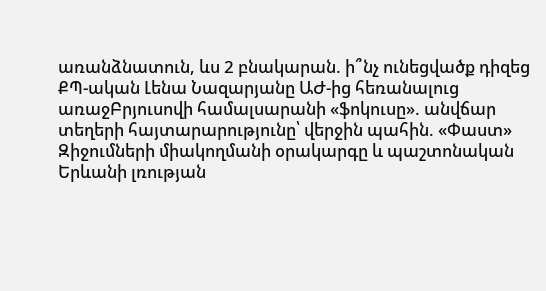առանձնատուն, ևս 2 բնակարան. ի՞նչ ունեցվածք դիզեց ՔՊ-ական Լենա Նազարյանը ԱԺ-ից հեռանալուց առաջԲրյուսովի համալսարանի «ֆոկուսը». անվճար տեղերի հայտարարությունը՝ վերջին պահին. «Փաստ» Զիջումների միակողմանի օրակարգը և պաշտոնական Երևանի լռության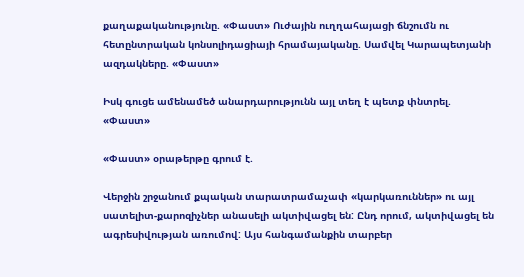քաղաքականությունը. «Փաստ» Ուժային ուղղահայացի ճնշումն ու հետընտրական կոնսոլիդացիայի հրամայականը. Սամվել Կարապետյանի ազդակները. «Փաստ»

Իսկ գուցե ամենամեծ անարդարությունն այլ տեղ է պետք փնտրել. «Փաստ»

«Փաստ» օրաթերթը գրում է.

Վերջին շրջանում քպական տարատրամաչափ «կարկառուններ» ու այլ սատելիտ-քարոզիչներ անասելի ակտիվացել են: Ընդ որում, ակտիվացել են ագրեսիվության առումով: Այս հանգամանքին տարբեր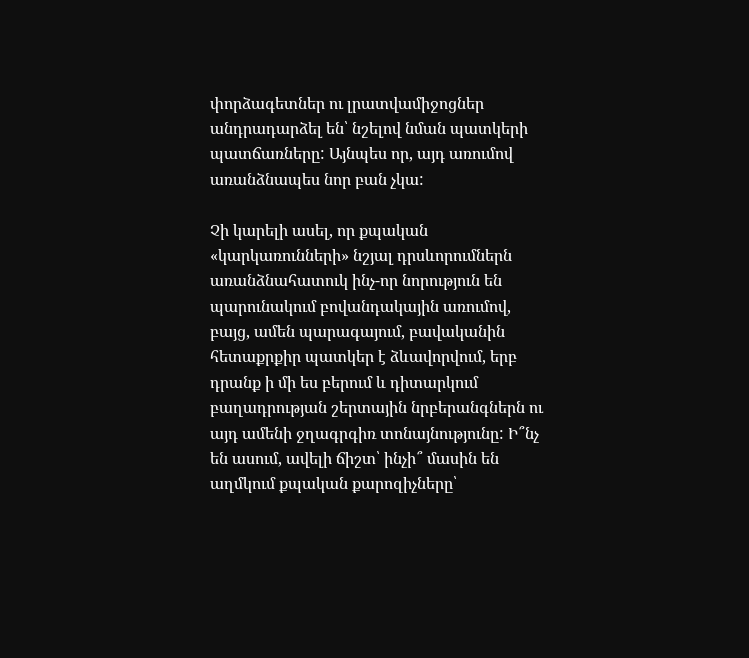փորձագետներ ու լրատվամիջոցներ անդրադարձել են՝ նշելով նման պատկերի պատճառները: Այնպես որ, այդ առումով առանձնապես նոր բան չկա:

Չի կարելի ասել, որ քպական «կարկառունների» նշյալ դրսևորումներն առանձնահատուկ ինչ-որ նորություն են պարունակում բովանդակային առումով, բայց, ամեն պարագայում, բավականին հետաքրքիր պատկեր է ձևավորվում, երբ դրանք ի մի ես բերում և դիտարկում բաղադրության շերտային նրբերանգներն ու այդ ամենի ջղագրգիռ տոնայնությունը: Ի՞նչ են ասում, ավելի ճիշտ՝ ինչի՞ մասին են աղմկում քպական քարոզիչները՝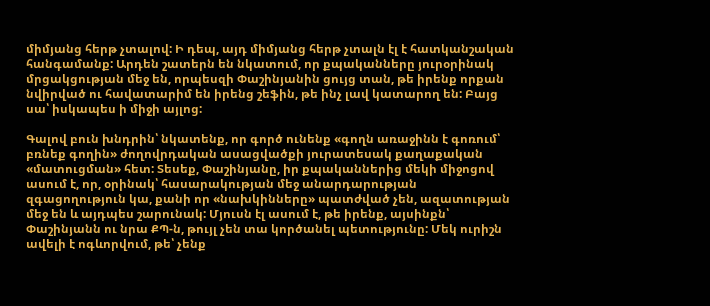միմյանց հերթ չտալով: Ի դեպ, այդ միմյանց հերթ չտալն էլ է հատկանշական հանգամանք: Արդեն շատերն են նկատում, որ քպականները յուրօրինակ մրցակցության մեջ են, որպեսզի Փաշինյանին ցույց տան, թե իրենք որքան նվիրված ու հավատարիմ են իրենց շեֆին, թե ինչ լավ կատարող են: Բայց սա՝ իսկապես ի միջի այլոց:

Գալով բուն խնդրին՝ նկատենք, որ գործ ունենք «գողն առաջինն է գոռում՝ բռնեք գողին» ժողովրդական ասացվածքի յուրատեսակ քաղաքական «մատուցման» հետ: Տեսեք, Փաշինյանը, իր քպականներից մեկի միջոցով ասում է, որ, օրինակ՝ հասարակության մեջ անարդարության զգացողություն կա, քանի որ «նախկինները» պատժված չեն, ազատության մեջ են և այդպես շարունակ: Մյուսն էլ ասում է, թե իրենք, այսինքն՝ Փաշինյանն ու նրա ՔՊ-ն, թույլ չեն տա կործանել պետությունը: Մեկ ուրիշն ավելի է ոգևորվում, թե՝ չենք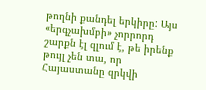թողնի քանդել երկիրը: Այս «երգչախմբի» չորրորդ շարքն էլ զլում է, թե իրենք թույլ չեն տա, որ Հայաստանը զրկվի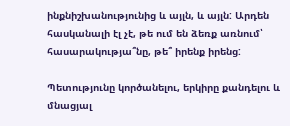ինքնիշխանությունից և այլն, և այլն: Արդեն հասկանալի էլ չէ, թե ում են ձեռք առնում՝ հասարակությա՞նը, թե՞ իրենք իրենց:

Պետությունը կործանելու, երկիրը քանդելու և մնացյալ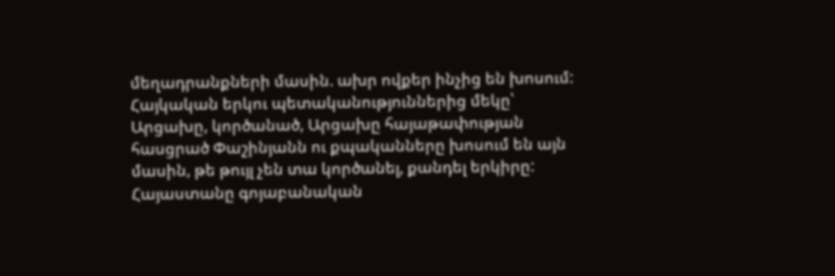մեղադրանքների մասին. ախր ովքեր ինչից են խոսում: Հայկական երկու պետականություններից մեկը՝ Արցախը, կործանած, Արցախը հայաթափության հասցրած Փաշինյանն ու քպականները խոսում են այն մասին, թե թույլ չեն տա կործանել, քանդել երկիրը: Հայաստանը գոյաբանական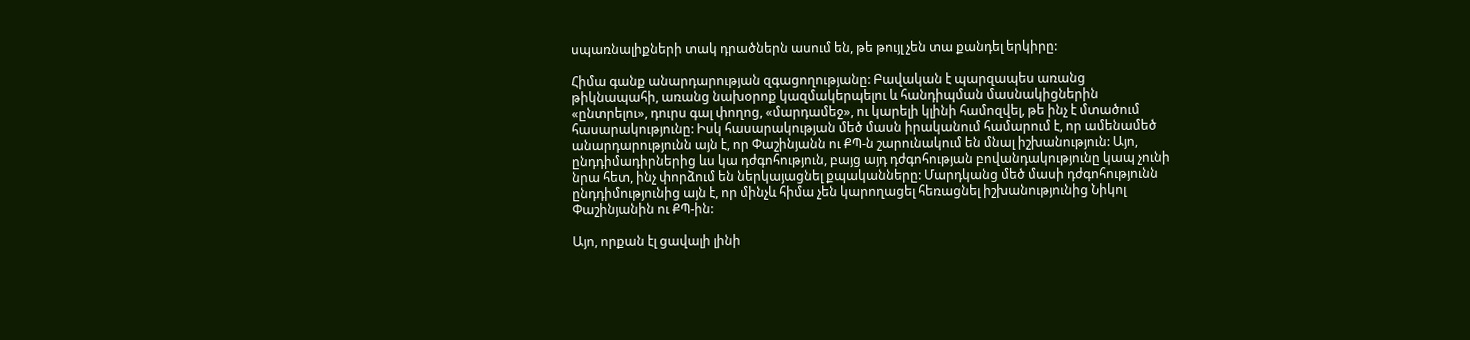սպառնալիքների տակ դրածներն ասում են, թե թույլ չեն տա քանդել երկիրը:

Հիմա գանք անարդարության զգացողությանը: Բավական է պարզապես առանց թիկնապահի, առանց նախօրոք կազմակերպելու և հանդիպման մասնակիցներին «ընտրելու», դուրս գալ փողոց, «մարդամեջ», ու կարելի կլինի համոզվել, թե ինչ է մտածում հասարակությունը: Իսկ հասարակության մեծ մասն իրականում համարում է, որ ամենամեծ անարդարությունն այն է, որ Փաշինյանն ու ՔՊ-ն շարունակում են մնալ իշխանություն: Այո, ընդդիմադիրներից ևս կա դժգոհություն, բայց այդ դժգոհության բովանդակությունը կապ չունի նրա հետ, ինչ փորձում են ներկայացնել քպականները: Մարդկանց մեծ մասի դժգոհությունն ընդդիմությունից այն է, որ մինչև հիմա չեն կարողացել հեռացնել իշխանությունից Նիկոլ Փաշինյանին ու ՔՊ-ին:

Այո, որքան էլ ցավալի լինի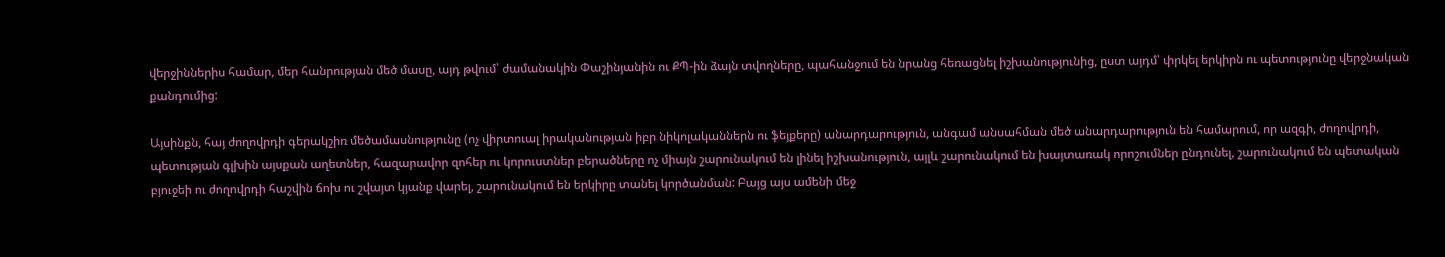վերջիններիս համար, մեր հանրության մեծ մասը, այդ թվում՝ ժամանակին Փաշինյանին ու ՔՊ-ին ձայն տվողները, պահանջում են նրանց հեռացնել իշխանությունից, ըստ այդմ՝ փրկել երկիրն ու պետությունը վերջնական քանդումից:

Այսինքն, հայ ժողովրդի գերակշիռ մեծամասնությունը (ոչ վիրտուալ իրականության իբր նիկոլականներն ու ֆեյքերը) անարդարություն, անգամ անսահման մեծ անարդարություն են համարում, որ ազգի, ժողովրդի, պետության գլխին այսքան աղետներ, հազարավոր զոհեր ու կորուստներ բերածները ոչ միայն շարունակում են լինել իշխանություն, այլև շարունակում են խայտառակ որոշումներ ընդունել, շարունակում են պետական բյուջեի ու ժողովրդի հաշվին ճոխ ու շվայտ կյանք վարել, շարունակում են երկիրը տանել կործանման: Բայց այս ամենի մեջ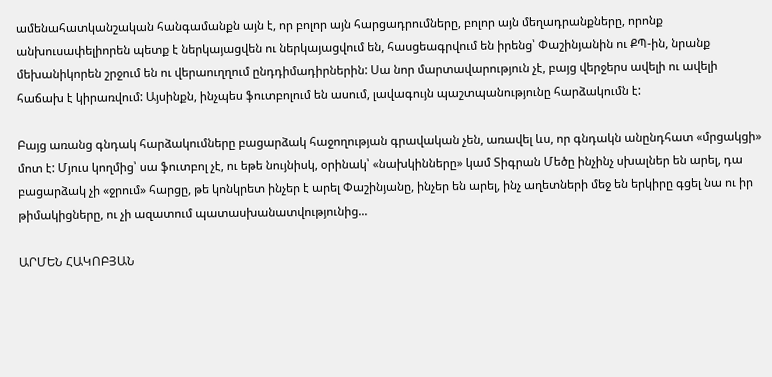ամենահատկանշական հանգամանքն այն է, որ բոլոր այն հարցադրումները, բոլոր այն մեղադրանքները, որոնք անխուսափելիորեն պետք է ներկայացվեն ու ներկայացվում են, հասցեագրվում են իրենց՝ Փաշինյանին ու ՔՊ-ին, նրանք մեխանիկորեն շրջում են ու վերաուղղում ընդդիմադիրներին: Սա նոր մարտավարություն չէ, բայց վերջերս ավելի ու ավելի հաճախ է կիրառվում: Այսինքն, ինչպես ֆուտբոլում են ասում, լավագույն պաշտպանությունը հարձակումն է:

Բայց առանց գնդակ հարձակումները բացարձակ հաջողության գրավական չեն, առավել ևս, որ գնդակն անընդհատ «մրցակցի» մոտ է: Մյուս կողմից՝ սա ֆուտբոլ չէ, ու եթե նույնիսկ, օրինակ՝ «նախկինները» կամ Տիգրան Մեծը ինչինչ սխալներ են արել, դա բացարձակ չի «ջրում» հարցը, թե կոնկրետ ինչեր է արել Փաշինյանը, ինչեր են արել, ինչ աղետների մեջ են երկիրը գցել նա ու իր թիմակիցները, ու չի ազատում պատասխանատվությունից...

ԱՐՄԵՆ ՀԱԿՈԲՅԱՆ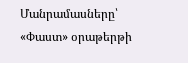Մանրամասները՝ «Փաստ» օրաթերթի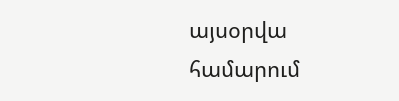այսօրվա համարում